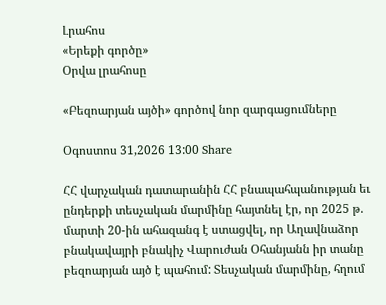Լրահոս
«Երեքի գործը»
Օրվա լրահոսը

«Բեզոարյան այծի» գործով նոր զարգացումները

Օգոստոս 31,2026 13:00 Share

ՀՀ վարչական դատարանին ՀՀ բնապահպանության եւ ընդերքի տեսչական մարմինը հայտնել էր, որ 2025 թ. մարտի 20-ին ահազանգ է ստացվել, որ Աղավնաձոր բնակավայրի բնակիչ Վարուժան Օհանյանն իր տանը բեզոարյան այծ է պահում: Տեսչական մարմինը, հղում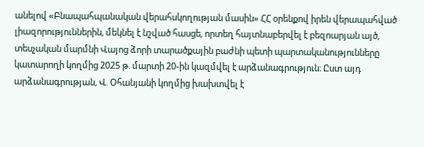անելով «Բնապահպանական վերահսկողության մասին» ՀՀ օրենքով իրեն վերապահված լիազորություններին, մեկնել է նշված հասցե, որտեղ հայտնաբերվել է բեզոարյան այծ, տեսչական մարմնի Վայոց ձորի տարածքային բաժնի պետի պարտականությունները կատարողի կողմից 2025 թ. մարտի 20-ին կազմվել է արձանագրություն։ Ըստ այդ արձանագրության, Վ. Օհանյանի կողմից խախտվել է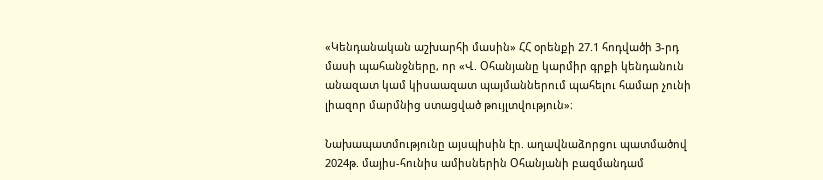«Կենդանական աշխարհի մասին» ՀՀ օրենքի 27.1 հոդվածի 3-րդ մասի պահանջները, որ «Վ. Օհանյանը կարմիր գրքի կենդանուն անազատ կամ կիսաազատ պայմաններում պահելու համար չունի լիազոր մարմնից ստացված թույլտվություն»։

Նախապատմությունը այսպիսին էր. աղավնաձորցու պատմածով 2024թ. մայիս-հունիս ամիսներին Օհանյանի բազմանդամ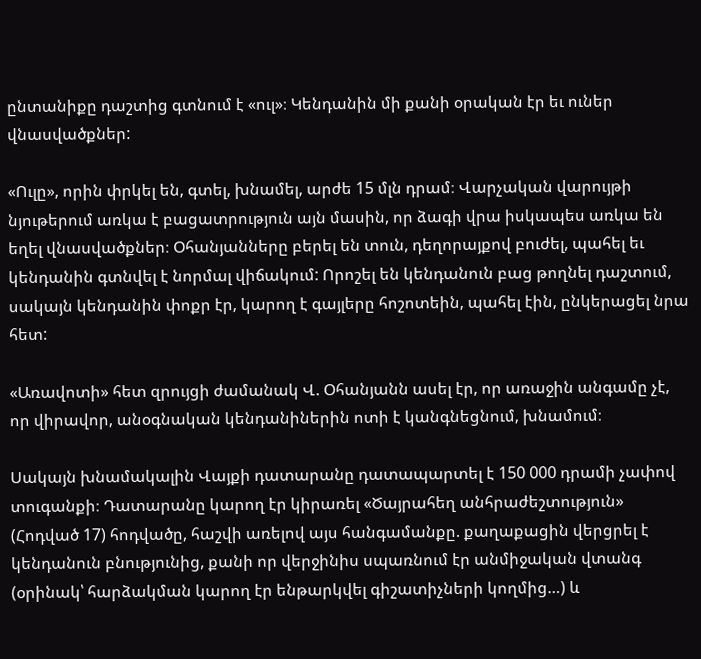ընտանիքը դաշտից գտնում է «ուլ»։ Կենդանին մի քանի օրական էր եւ ուներ վնասվածքներ:

«Ուլը», որին փրկել են, գտել, խնամել, արժե 15 մլն դրամ։ Վարչական վարույթի նյութերում առկա է բացատրություն այն մասին, որ ձագի վրա իսկապես առկա են եղել վնասվածքներ։ Օհանյանները բերել են տուն, դեղորայքով բուժել, պահել եւ կենդանին գտնվել է նորմալ վիճակում: Որոշել են կենդանուն բաց թողնել դաշտում, սակայն կենդանին փոքր էր, կարող է գայլերը հոշոտեին, պահել էին, ընկերացել նրա հետ:

«Առավոտի» հետ զրույցի ժամանակ Վ. Օհանյանն ասել էր, որ առաջին անգամը չէ, որ վիրավոր, անօգնական կենդանիներին ոտի է կանգնեցնում, խնամում։

Սակայն խնամակալին Վայքի դատարանը դատապարտել է 150 000 դրամի չափով տուգանքի։ Դատարանը կարող էր կիրառել «Ծայրահեղ անհրաժեշտություն» (Հոդված 17) հոդվածը, հաշվի առելով այս հանգամանքը. քաղաքացին վերցրել է կենդանուն բնությունից, քանի որ վերջինիս սպառնում էր անմիջական վտանգ (օրինակ՝ հարձակման կարող էր ենթարկվել գիշատիչների կողմից…) և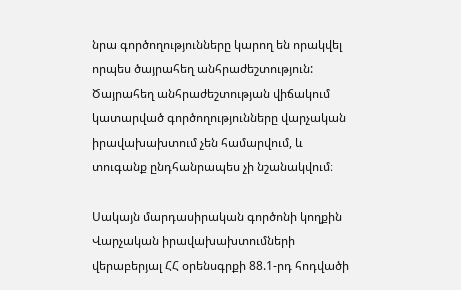նրա գործողությունները կարող են որակվել որպես ծայրահեղ անհրաժեշտություն: Ծայրահեղ անհրաժեշտության վիճակում կատարված գործողությունները վարչական իրավախախտում չեն համարվում, և տուգանք ընդհանրապես չի նշանակվում։

Սակայն մարդասիրական գործոնի կողքին Վարչական իրավախախտումների վերաբերյալ ՀՀ օրենսգրքի 88.1-րդ հոդվածի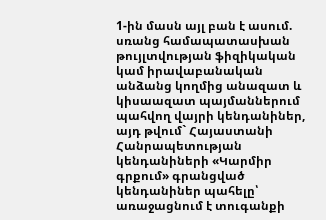1-ին մասն այլ բան է ասում. սռանց համապատասխան թույլտվության ֆիզիկական կամ իրավաբանական անձանց կողմից անազատ և կիսաազատ պայմաններում պահվող վայրի կենդանիներ, այդ թվում` Հայաստանի Հանրապետության կենդանիների «Կարմիր գրքում» գրանցված կենդանիներ պահելը՝ առաջացնում է տուգանքի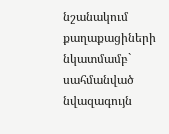նշանակում քաղաքացիների նկատմամբ` սահմանված նվազագույն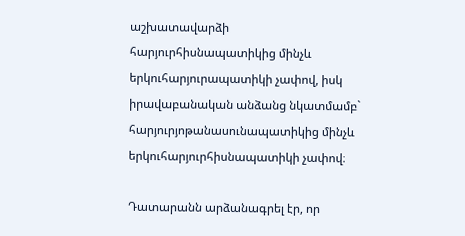աշխատավարձի հարյուրհիսնապատիկից մինչև երկուհարյուրապատիկի չափով, իսկ իրավաբանական անձանց նկատմամբ` հարյուրյոթանասունապատիկից մինչև երկուհարյուրհիսնապատիկի չափով։

Դատարանն արձանագրել էր, որ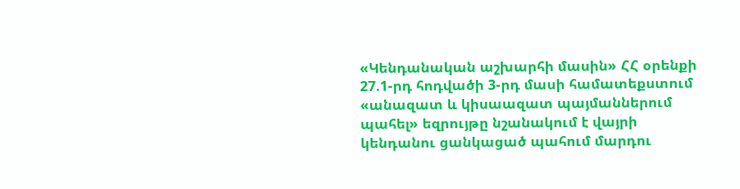«Կենդանական աշխարհի մասին» ՀՀ օրենքի 27.1-րդ հոդվածի 3-րդ մասի համատեքստում «անազատ և կիսաազատ պայմաններում պահել» եզրույթը նշանակում է վայրի կենդանու ցանկացած պահում մարդու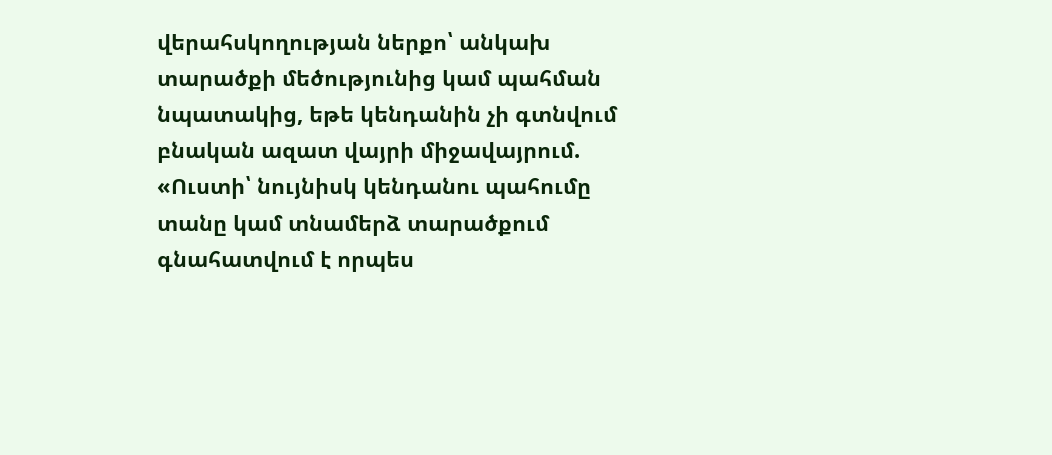վերահսկողության ներքո՝ անկախ տարածքի մեծությունից կամ պահման նպատակից, եթե կենդանին չի գտնվում բնական ազատ վայրի միջավայրում. «Ուստի՝ նույնիսկ կենդանու պահումը տանը կամ տնամերձ տարածքում գնահատվում է որպես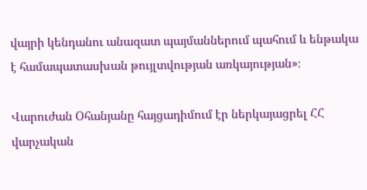վայրի կենդանու անազատ պայմաններում պահում և ենթակա է համապատասխան թույլտվության առկայության»։

Վարուժան Օհանյանը հայցադիմում էր ներկայացրել ՀՀ վարչական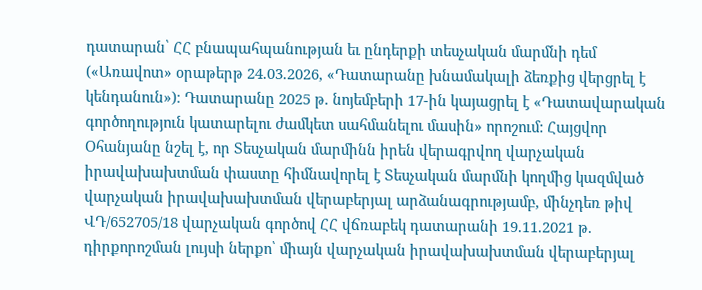դատարան՝ ՀՀ բնապահպանության եւ ընդերքի տեսչական մարմնի դեմ («Առավոտ» օրաթերթ 24.03.2026, «Դատարանը խնամակալի ձեռքից վերցրել է կենդանուն»)։ Դատարանը 2025 թ. նոյեմբերի 17-ին կայացրել է «Դատավարական գործողություն կատարելու ժամկետ սահմանելու մասին» որոշում: Հայցվոր Օհանյանը նշել է, որ Տեսչական մարմինն իրեն վերագրվող վարչական իրավախախտման փաստը հիմնավորել է Տեսչական մարմնի կողմից կազմված վարչական իրավախախտման վերաբերյալ արձանագրությամբ, մինչդեռ թիվ ՎԴ/652705/18 վարչական գործով ՀՀ վճռաբեկ դատարանի 19.11.2021 թ. դիրքորոշման լույսի ներքո՝ միայն վարչական իրավախախտման վերաբերյալ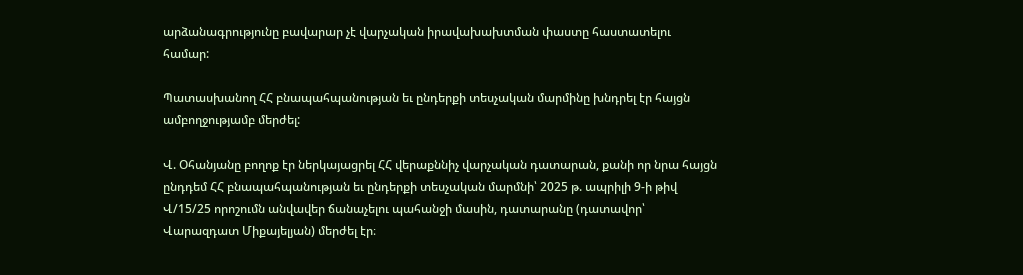արձանագրությունը բավարար չէ վարչական իրավախախտման փաստը հաստատելու համար:

Պատասխանող ՀՀ բնապահպանության եւ ընդերքի տեսչական մարմինը խնդրել էր հայցն ամբողջությամբ մերժել:

Վ. Օհանյանը բողոք էր ներկայացրել ՀՀ վերաքննիչ վարչական դատարան, քանի որ նրա հայցն ընդդեմ ՀՀ բնապահպանության եւ ընդերքի տեսչական մարմնի՝ 2025 թ. ապրիլի 9-ի թիվ Վ/15/25 որոշումն անվավեր ճանաչելու պահանջի մասին, դատարանը (դատավոր՝ Վարազդատ Միքայելյան) մերժել էր։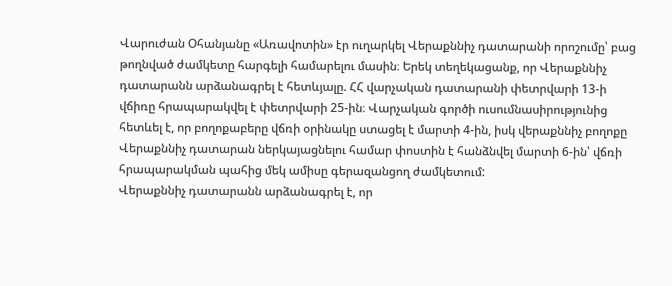Վարուժան Օհանյանը «Առավոտին» էր ուղարկել Վերաքննիչ դատարանի որոշումը՝ բաց թողնված ժամկետը հարգելի համարելու մասին։ Երեկ տեղեկացանք, որ Վերաքննիչ դատարանն արձանագրել է հետևյալը. ՀՀ վարչական դատարանի փետրվարի 13-ի վճիռը հրապարակվել է փետրվարի 25-ին։ Վարչական գործի ուսումնասիրությունից հետևել է, որ բողոքաբերը վճռի օրինակը ստացել է մարտի 4-ին, իսկ վերաքննիչ բողոքը Վերաքննիչ դատարան ներկայացնելու համար փոստին է հանձնվել մարտի 6-ին՝ վճռի հրապարակման պահից մեկ ամիսը գերազանցող ժամկետում:
Վերաքննիչ դատարանն արձանագրել է, որ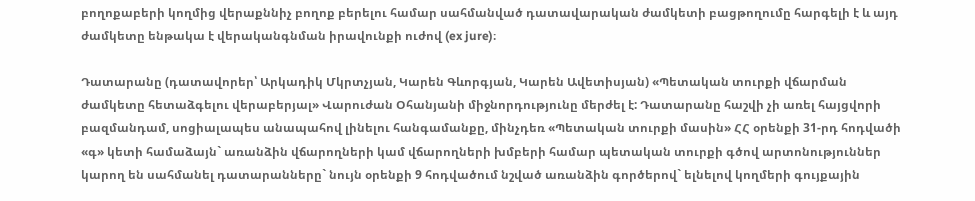բողոքաբերի կողմից վերաքննիչ բողոք բերելու համար սահմանված դատավարական ժամկետի բացթողումը հարգելի է և այդ ժամկետը ենթակա է վերականգնման իրավունքի ուժով (ex jure)։

Դատարանը (դատավորեր՝ Արկադիկ Մկրտչյան, Կարեն Գևորգյան, Կարեն Ավետիսյան) «Պետական տուրքի վճարման ժամկետը հետաձգելու վերաբերյալ» Վարուժան Օհանյանի միջնորդությունը մերժել է: Դատարանը հաշվի չի առել հայցվորի բազմանդամ, սոցիալապես անապահով լինելու հանգամանքը, մինչդեռ «Պետական տուրքի մասին» ՀՀ օրենքի 31-րդ հոդվածի «գ» կետի համաձայն` առանձին վճարողների կամ վճարողների խմբերի համար պետական տուրքի գծով արտոնություններ կարող են սահմանել դատարանները` նույն օրենքի 9 հոդվածում նշված առանձին գործերով` ելնելով կողմերի գույքային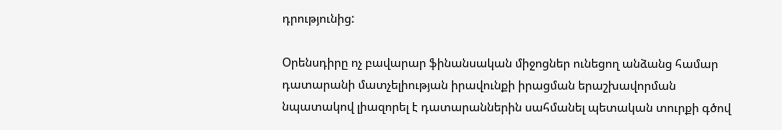դրությունից:

Օրենսդիրը ոչ բավարար ֆինանսական միջոցներ ունեցող անձանց համար դատարանի մատչելիության իրավունքի իրացման երաշխավորման նպատակով լիազորել է դատարաններին սահմանել պետական տուրքի գծով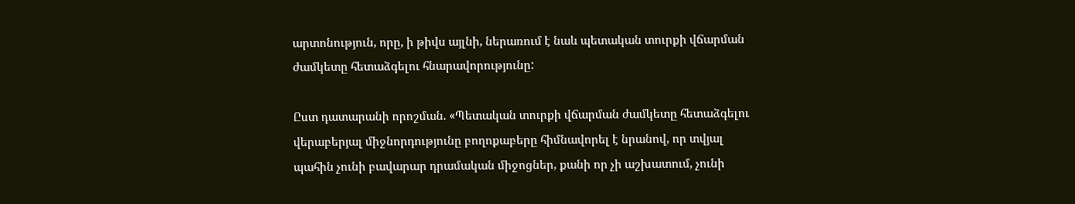արտոնություն, որը, ի թիվս այլնի, ներառում է նաև պետական տուրքի վճարման ժամկետը հետաձգելու հնարավորությունը:

Ըստ դատարանի որոշման. «Պետական տուրքի վճարման ժամկետը հետաձգելու վերաբերյալ միջնորդությունը բողոքաբերը հիմնավորել է նրանով, որ տվյալ պահին չունի բավարար դրամական միջոցներ, քանի որ չի աշխատում, չունի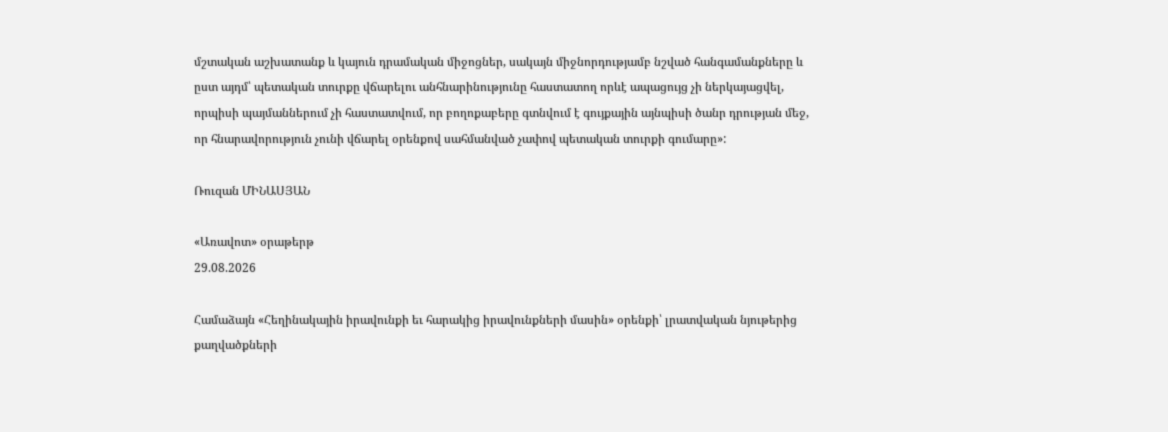մշտական աշխատանք և կայուն դրամական միջոցներ, սակայն միջնորդությամբ նշված հանգամանքները և ըստ այդմ՝ պետական տուրքը վճարելու անհնարինությունը հաստատող որևէ ապացույց չի ներկայացվել, որպիսի պայմաններում չի հաստատվում, որ բողոքաբերը գտնվում է գույքային այնպիսի ծանր դրության մեջ, որ հնարավորություն չունի վճարել օրենքով սահմանված չափով պետական տուրքի գումարը»:

Ռուզան ՄԻՆԱՍՅԱՆ

«Առավոտ» օրաթերթ
29.08.2026

Համաձայն «Հեղինակային իրավունքի եւ հարակից իրավունքների մասին» օրենքի՝ լրատվական նյութերից քաղվածքների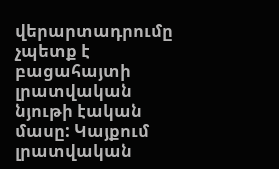վերարտադրումը չպետք է բացահայտի լրատվական նյութի էական մասը: Կայքում լրատվական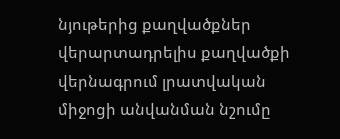նյութերից քաղվածքներ վերարտադրելիս քաղվածքի վերնագրում լրատվական միջոցի անվանման նշումը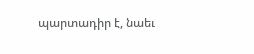պարտադիր է, նաեւ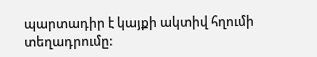պարտադիր է կայքի ակտիվ հղումի տեղադրումը: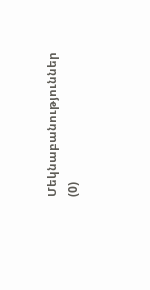Մեկնաբանություններ (0)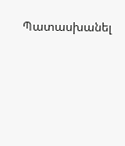Պատասխանել